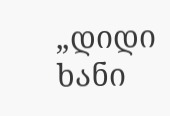„დიდი ხანი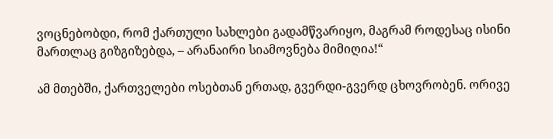ვოცნებობდი, რომ ქართული სახლები გადამწვარიყო, მაგრამ როდესაც ისინი მართლაც გიზგიზებდა, – არანაირი სიამოვნება მიმიღია!“

ამ მთებში, ქართველები ოსებთან ერთად, გვერდი-გვერდ ცხოვრობენ. ორივე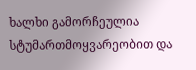ხალხი გამორჩეულია სტუმართმოყვარეობით და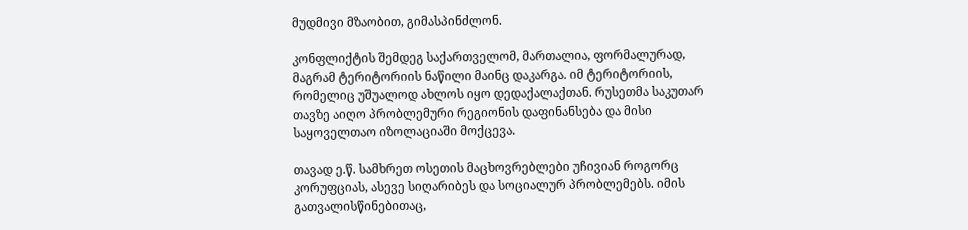მუდმივი მზაობით, გიმასპინძლონ.

კონფლიქტის შემდეგ საქართველომ, მართალია, ფორმალურად, მაგრამ ტერიტორიის ნაწილი მაინც დაკარგა. იმ ტერიტორიის, რომელიც უშუალოდ ახლოს იყო დედაქალაქთან. რუსეთმა საკუთარ თავზე აიღო პრობლემური რეგიონის დაფინანსება და მისი საყოველთაო იზოლაციაში მოქცევა.

თავად ე.წ. სამხრეთ ოსეთის მაცხოვრებლები უჩივიან როგორც კორუფციას, ასევე სიღარიბეს და სოციალურ პრობლემებს. იმის გათვალისწინებითაც,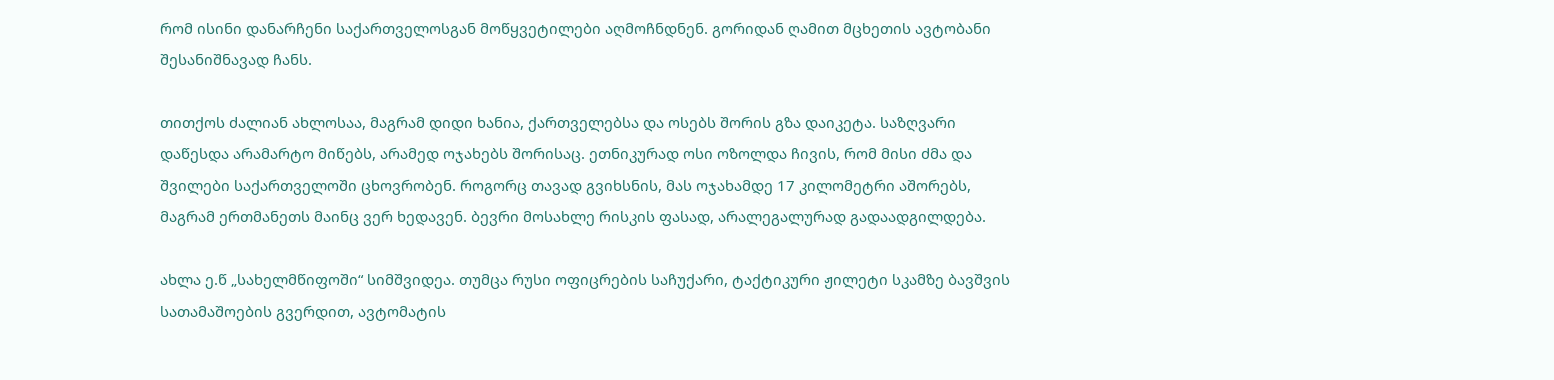რომ ისინი დანარჩენი საქართველოსგან მოწყვეტილები აღმოჩნდნენ. გორიდან ღამით მცხეთის ავტობანი შესანიშნავად ჩანს.

თითქოს ძალიან ახლოსაა, მაგრამ დიდი ხანია, ქართველებსა და ოსებს შორის გზა დაიკეტა. საზღვარი დაწესდა არამარტო მიწებს, არამედ ოჯახებს შორისაც. ეთნიკურად ოსი ოზოლდა ჩივის, რომ მისი ძმა და შვილები საქართველოში ცხოვრობენ. როგორც თავად გვიხსნის, მას ოჯახამდე 17 კილომეტრი აშორებს, მაგრამ ერთმანეთს მაინც ვერ ხედავენ. ბევრი მოსახლე რისკის ფასად, არალეგალურად გადაადგილდება.

ახლა ე.წ „სახელმწიფოში“ სიმშვიდეა. თუმცა რუსი ოფიცრების საჩუქარი, ტაქტიკური ჟილეტი სკამზე ბავშვის სათამაშოების გვერდით, ავტომატის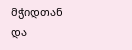მჭიდთან და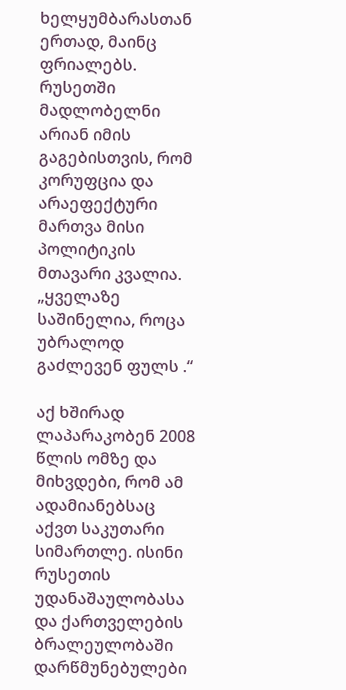ხელყუმბარასთან ერთად, მაინც ფრიალებს. რუსეთში მადლობელნი არიან იმის გაგებისთვის, რომ კორუფცია და არაეფექტური მართვა მისი პოლიტიკის მთავარი კვალია. „ყველაზე საშინელია, როცა უბრალოდ გაძლევენ ფულს .“

აქ ხშირად ლაპარაკობენ 2008 წლის ომზე და მიხვდები, რომ ამ ადამიანებსაც აქვთ საკუთარი სიმართლე. ისინი რუსეთის უდანაშაულობასა და ქართველების ბრალეულობაში დარწმუნებულები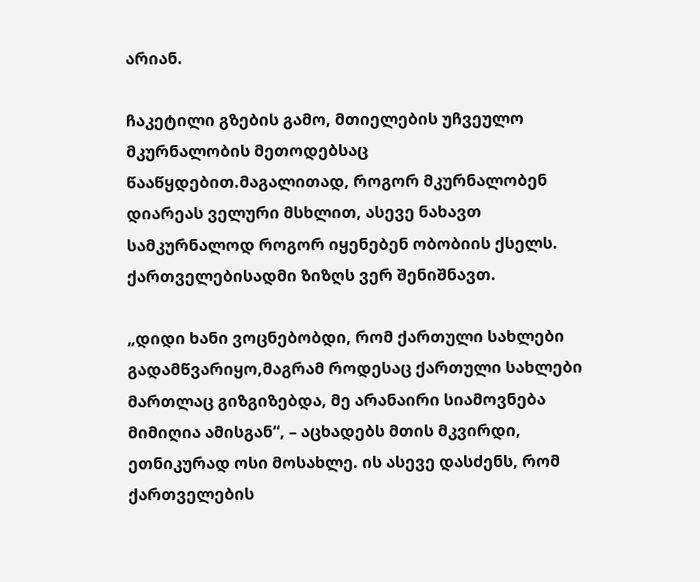არიან.

ჩაკეტილი გზების გამო, მთიელების უჩვეულო მკურნალობის მეთოდებსაც წააწყდებით.მაგალითად, როგორ მკურნალობენ დიარეას ველური მსხლით, ასევე ნახავთ სამკურნალოდ როგორ იყენებენ ობობიის ქსელს. ქართველებისადმი ზიზღს ვერ შენიშნავთ.

„დიდი ხანი ვოცნებობდი, რომ ქართული სახლები გადამწვარიყო,მაგრამ როდესაც ქართული სახლები მართლაც გიზგიზებდა, მე არანაირი სიამოვნება მიმიღია ამისგან“, – აცხადებს მთის მკვირდი, ეთნიკურად ოსი მოსახლე. ის ასევე დასძენს, რომ ქართველების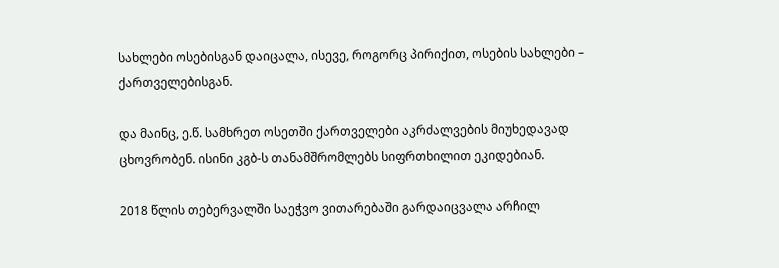სახლები ოსებისგან დაიცალა, ისევე, როგორც პირიქით, ოსების სახლები – ქართველებისგან.

და მაინც, ე.წ. სამხრეთ ოსეთში ქართველები აკრძალვების მიუხედავად ცხოვრობენ. ისინი კგბ-ს თანამშრომლებს სიფრთხილით ეკიდებიან.

2018 წლის თებერვალში საეჭვო ვითარებაში გარდაიცვალა არჩილ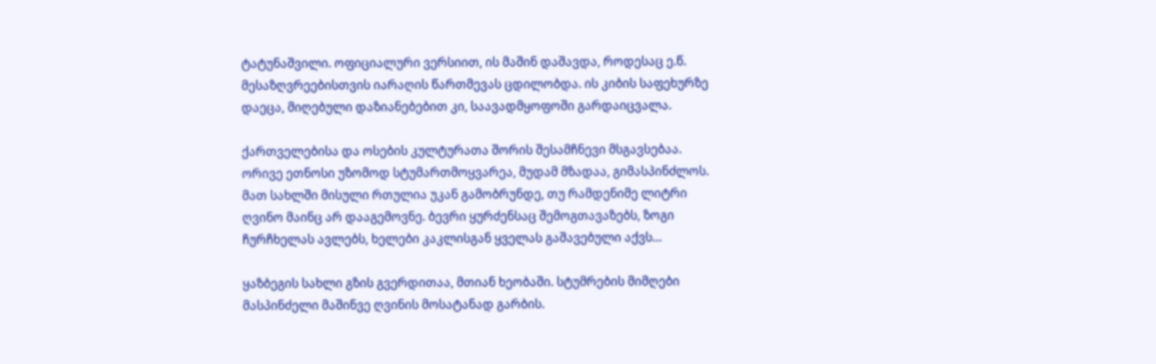ტატუნაშვილი. ოფიციალური ვერსიით, ის მაშინ დაშავდა, როდესაც ე.წ. მესაზღვრეებისთვის იარაღის წართმევას ცდილობდა. ის კიბის საფეხურზე დაეცა, მიღებული დაზიანებებით კი, საავადმყოფოში გარდაიცვალა.

ქართველებისა და ოსების კულტურათა შორის შესამჩნევი მსგავსებაა. ორივე ეთნოსი უზომოდ სტუმართმოყვარეა, მუდამ მზადაა, გიმასპინძლოს. მათ სახლში მისული რთულია უკან გამობრუნდე, თუ რამდენიმე ლიტრი ღვინო მაინც არ დააგემოვნე. ბევრი ყურძენსაც შემოგთავაზებს, ზოგი ჩურჩხელას ავლებს, ხელები კაკლისგან ყველას გაშავებული აქვს…

ყაზბეგის სახლი გზის გვერდითაა, მთიან ხეობაში. სტუმრების მიმღები მასპინძელი მაშინვე ღვინის მოსატანად გარბის.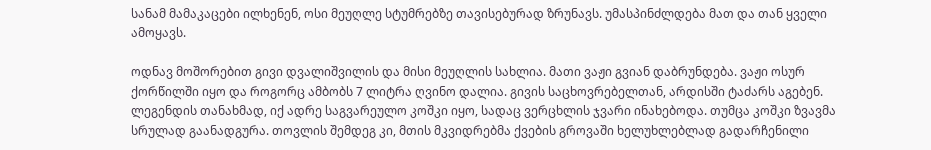სანამ მამაკაცები ილხენენ, ოსი მეუღლე სტუმრებზე თავისებურად ზრუნავს. უმასპინძლდება მათ და თან ყველი ამოყავს.

ოდნავ მოშორებით გივი დვალიშვილის და მისი მეუღლის სახლია. მათი ვაჟი გვიან დაბრუნდება. ვაჟი ოსურ ქორწილში იყო და როგორც ამბობს 7 ლიტრა ღვინო დალია. გივის საცხოვრებელთან, არდისში ტაძარს აგებენ. ლეგენდის თანახმად, იქ ადრე საგვარეულო კოშკი იყო, სადაც ვერცხლის ჯვარი ინახებოდა. თუმცა კოშკი ზვავმა სრულად გაანადგურა. თოვლის შემდეგ კი, მთის მკვიდრებმა ქვების გროვაში ხელუხლებლად გადარჩენილი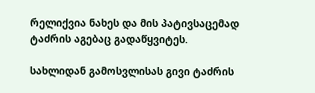რელიქვია ნახეს და მის პატივსაცემად ტაძრის აგებაც გადაწყვიტეს.

სახლიდან გამოსვლისას გივი ტაძრის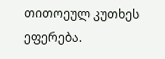თითოეულ კუთხეს ეფერება.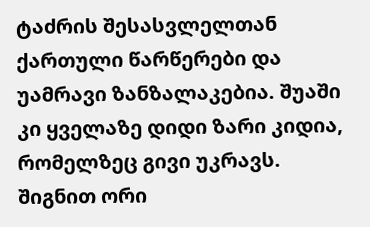ტაძრის შესასვლელთან ქართული წარწერები და უამრავი ზანზალაკებია. შუაში კი ყველაზე დიდი ზარი კიდია, რომელზეც გივი უკრავს. შიგნით ორი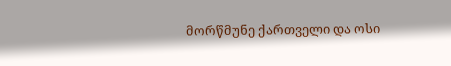მორწმუნე ქართველი და ოსი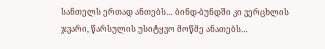სანთელს ერთად ანთებს… ბინდ-ბუნდში კი ვერცხლის ჯვარი, წარსულის უსიტყვო მოწმე ანათებს…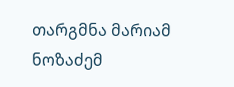თარგმნა მარიამ ნოზაძემ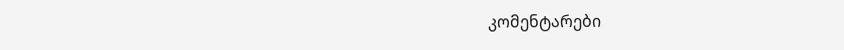კომენტარები